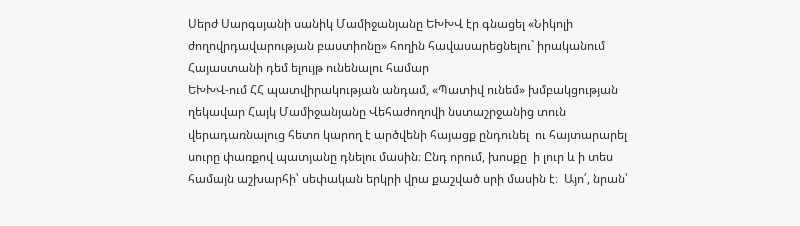Սերժ Սարգսյանի սանիկ Մամիջանյանը ԵԽԽՎ էր գնացել «Նիկոլի ժողովրդավարության բաստիոնը» հողին հավասարեցնելու` իրականում Հայաստանի դեմ ելույթ ունենալու համար
ԵԽԽՎ-ում ՀՀ պատվիրակության անդամ, «Պատիվ ունեմ» խմբակցության ղեկավար Հայկ Մամիջանյանը Վեհաժողովի նստաշրջանից տուն վերադառնալուց հետո կարող է արծվենի հայացք ընդունել  ու հայտարարել սուրը փառքով պատյանը դնելու մասին։ Ընդ որում, խոսքը  ի լուր և ի տես համայն աշխարհի՝ սեփական երկրի վրա քաշված սրի մասին է։  Այո՛, նրան՝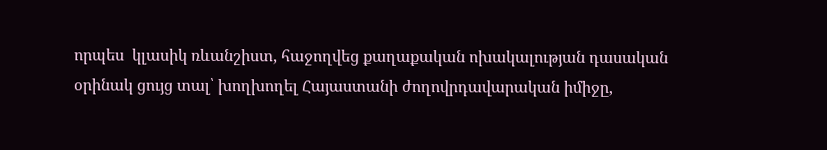որպես  կլասիկ ռևանշիստ, հաջողվեց քաղաքական ոխակալության դասական օրինակ ցույց տալ՝ խողխողել Հայաստանի ժողովրդավարական իմիջը,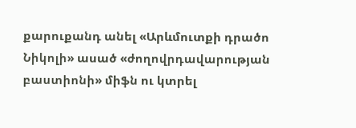քարուքանդ անել «Արևմուտքի դրածո Նիկոլի» ասած «ժողովրդավարության բաստիոնի» միֆն ու կտրել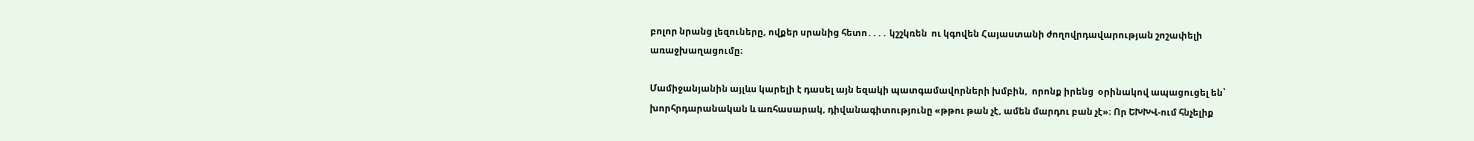բոլոր նրանց լեզուները, ովքեր սրանից հետո․․․․ կշշկռեն  ու կգովեն Հայաստանի ժողովրդավարության շոշափելի առաջխաղացումը։

Մամիջանյանին այլևս կարելի է դասել այն եզակի պատգամավորների խմբին,  որոնք իրենց  օրինակով ապացուցել են՝ խորհրդարանական և առհասարակ, դիվանագիտությունը «թթու թան չէ, ամեն մարդու բան չէ»։ Որ ԵԽԽՎ-ում հնչելիք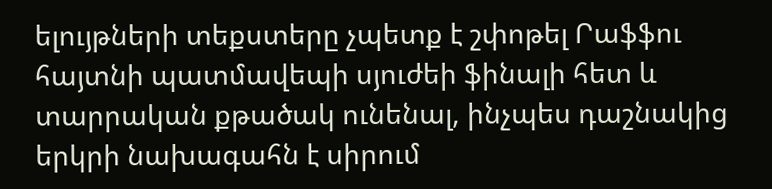ելույթների տեքստերը չպետք է շփոթել Րաֆֆու հայտնի պատմավեպի սյուժեի ֆինալի հետ և տարրական քթածակ ունենալ, ինչպես դաշնակից երկրի նախագահն է սիրում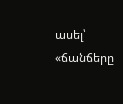ասել՝ «ճանճերը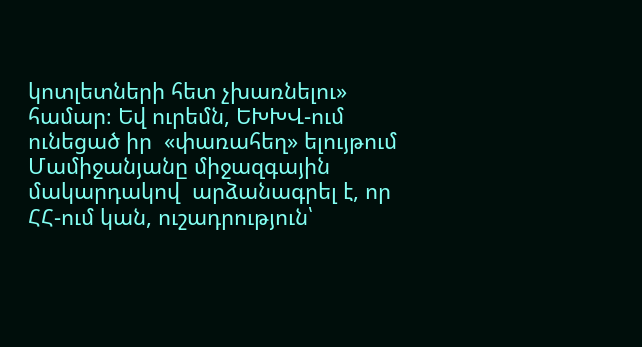կոտլետների հետ չխառնելու» համար։ Եվ ուրեմն, ԵԽԽՎ-ում ունեցած իր  «փառահեղ» ելույթում Մամիջանյանը միջազգային մակարդակով  արձանագրել է, որ ՀՀ-ում կան, ուշադրություն՝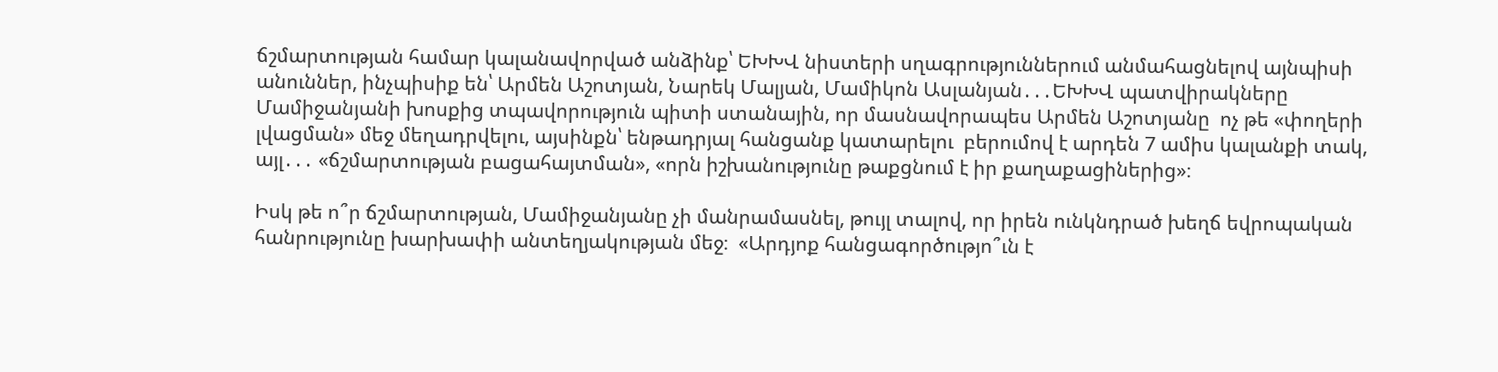ճշմարտության համար կալանավորված անձինք՝ ԵԽԽՎ նիստերի սղագրություններում անմահացնելով այնպիսի անուններ, ինչպիսիք են՝ Արմեն Աշոտյան, Նարեկ Մալյան, Մամիկոն Ասլանյան․․․ԵԽԽՎ պատվիրակները Մամիջանյանի խոսքից տպավորություն պիտի ստանային, որ մասնավորապես Արմեն Աշոտյանը  ոչ թե «փողերի լվացման» մեջ մեղադրվելու, այսինքն՝ ենթադրյալ հանցանք կատարելու  բերումով է արդեն 7 ամիս կալանքի տակ, այլ․․․ «ճշմարտության բացահայտման», «որն իշխանությունը թաքցնում է իր քաղաքացիներից»։

Իսկ թե ո՞ր ճշմարտության, Մամիջանյանը չի մանրամասնել, թույլ տալով, որ իրեն ունկնդրած խեղճ եվրոպական հանրությունը խարխափի անտեղյակության մեջ։  «Արդյոք հանցագործությո՞ւն է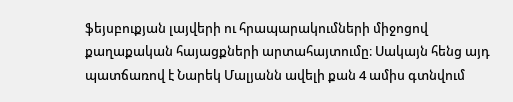ֆեյսբուքյան լայվերի ու հրապարակումների միջոցով քաղաքական հայացքների արտահայտումը։ Սակայն հենց այդ պատճառով է Նարեկ Մալյանն ավելի քան 4 ամիս գտնվում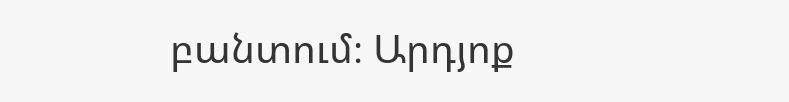բանտում։ Արդյոք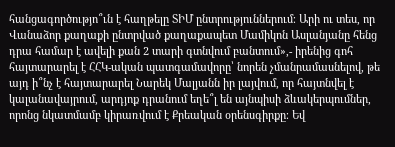հանցագործությո՞ւն է հաղթելը ՏԻՄ ընտրություններում։ Արի ու տես, որ Վանաձոր քաղաքի ընտրված քաղաքապետ Մամիկոն Ասլանյանը հենց դրա համար է ավելի քան 2 տարի գտնվում բանտում»,- իրենից գոհ հայտարարել է ՀՀԿ-ական պատգամավորը՝ նորեն չմանրամասնելով, թե այդ ի՞նչ է հայտարարել Նարեկ Մալյանն իր լայվում, որ հայտնվել է կալանավայրում, արդյոք դրանում եղե՞լ են այնպիսի ձևակերպումներ, որոնց նկատմամբ կիրառվում է Քրեական օրենսգիրքը։ Եվ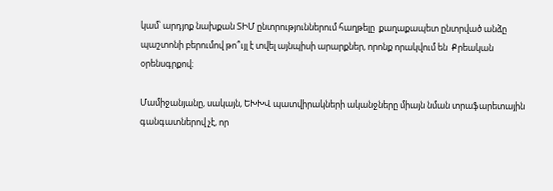կամ՝ արդյոք նախքան ՏԻՄ ընտրություններում հաղթելը  քաղաքապետ ընտրված անձը պաշտոնի բերումով թո՞ւյլ է տվել այնպիսի արարքներ, որոնք որակվում են  Քրեական օրենսգրքով։

Մամիջանյանը, սակայն, ԵԽԽՎ պատվիրակների ականջները միայն նման տրաֆարետային գանգատներով չէ, որ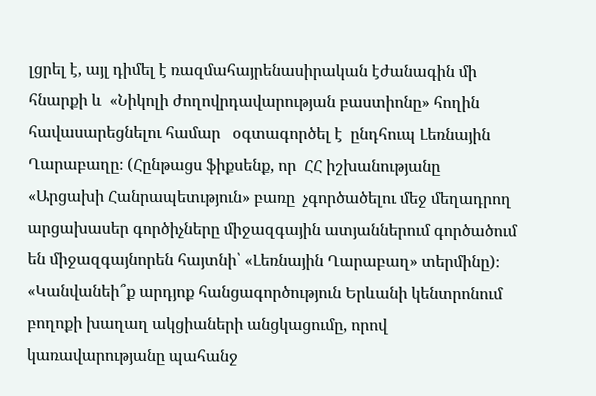լցրել է, այլ դիմել է ռազմահայրենասիրական էժանագին մի հնարքի և  «Նիկոլի ժողովրդավարության բաստիոնը» հողին հավասարեցնելու համար   օգտագործել է  ընդհուպ Լեռնային Ղարաբաղը։ (Հընթացս ֆիքսենք, որ  ՀՀ իշխանությանը «Արցախի Հանրապետւթյուն» բառը  չգործածելու մեջ մեղադրող արցախասեր գործիչները միջազգային ատյաններում գործածում են միջազգայնորեն հայտնի՝ «Լեռնային Ղարաբաղ» տերմինը)։  «Կանվանեի՞ք արդյոք հանցագործություն Երևանի կենտրոնում բողոքի խաղաղ ակցիաների անցկացումը, որով կառավարությանը պահանջ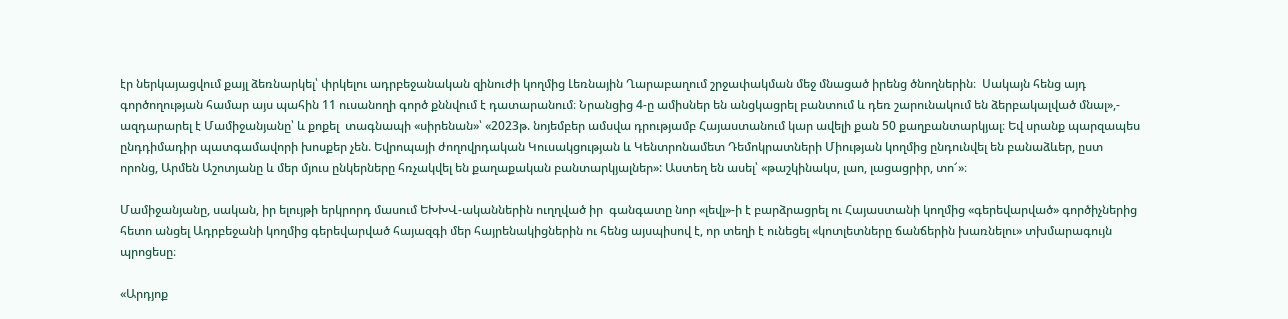էր ներկայացվում քայլ ձեռնարկել՝ փրկելու ադրբեջանական զինուժի կողմից Լեռնային Ղարաբաղում շրջափակման մեջ մնացած իրենց ծնողներին։  Սակայն հենց այդ գործողության համար այս պահին 11 ուսանողի գործ քննվում է դատարանում։ Նրանցից 4-ը ամիսներ են անցկացրել բանտում և դեռ շարունակում են ձերբակալված մնալ»,- ազդարարել է Մամիջանյանը՝ և քոքել  տագնապի «սիրենան»՝ «2023թ. նոյեմբեր ամսվա դրությամբ Հայաստանում կար ավելի քան 50 քաղբանտարկյալ։ Եվ սրանք պարզապես ընդդիմադիր պատգամավորի խոսքեր չեն. Եվրոպայի ժողովրդական Կուսակցության և Կենտրոնամետ Դեմոկրատների Միության կողմից ընդունվել են բանաձևեր, ըստ որոնց, Արմեն Աշոտյանը և մեր մյուս ընկերները հռչակվել են քաղաքական բանտարկյալներ»: Աստեղ են ասել՝ «թաշկինակս, լաո, լացացրիր, տո՜»։

Մամիջանյանը, սական, իր ելույթի երկրորդ մասում ԵԽԽՎ-ականներին ուղղված իր  գանգատը նոր «լեվլ»-ի է բարձրացրել ու Հայաստանի կողմից «գերեվարված» գործիչներից հետո անցել Ադրբեջանի կողմից գերեվարված հայազգի մեր հայրենակիցներին ու հենց այսպիսով է, որ տեղի է ունեցել «կոտլետները ճանճերին խառնելու» տխմարագույն պրոցեսը։

«Արդյոք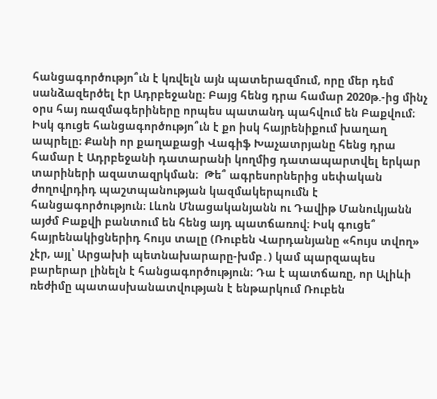հանցագործությո՞ւն է կռվելն այն պատերազմում, որը մեր դեմ սանձազերծել էր Ադրբեջանը։ Բայց հենց դրա համար 2020թ.-ից մինչ օրս հայ ռազմագերիները որպես պատանդ պահվում են Բաքվում։  Իսկ գուցե հանցագործությո՞ւն է քո իսկ հայրենիքում խաղաղ ապրելը։ Քանի որ քաղաքացի Վագիֆ Խաչատրյանը հենց դրա համար է Ադրբեջանի դատարանի կողմից դատապարտվել երկար տարիների ազատազրկման։  Թե՞ ագրեսորներից սեփական ժողովրդիդ պաշտպանության կազմակերպումն է հանցագործություն։ Լևոն Մնացականյանն ու Դավիթ Մանուկյանն այժմ Բաքվի բանտում են հենց այդ պատճառով։ Իսկ գուցե՞ հայրենակիցներիդ հույս տալը (Ռուբեն Վարդանյանը «հույս տվող» չէր, այլ՝ Արցախի պետնախարարը-խմբ․) կամ պարզապես բարերար լինելն է հանցագործություն։ Դա է պատճառը, որ Ալիևի ռեժիմը պատասխանատվության է ենթարկում Ռուբեն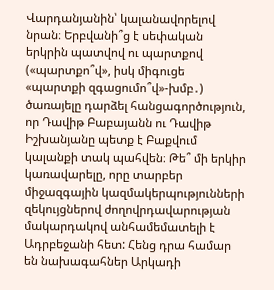Վարդանյանին՝ կալանավորելով նրան։ Երբվանի՞ց է սեփական երկրին պատվով ու պարտքով («պարտքո՞վ», իսկ միգուցե «պարտքի զգացումո՞վ»-խմբ․) ծառայելը դարձել հանցագործություն, որ Դավիթ Բաբայանն ու Դավիթ Իշխանյանը պետք է Բաքվում կալանքի տակ պահվեն։ Թե՞ մի երկիր կառավարելը, որը տարբեր միջազգային կազմակերպությունների զեկույցներով ժողովրդավարության մակարդակով անհամեմատելի է Ադրբեջանի հետ: Հենց դրա համար են նախագահներ Արկադի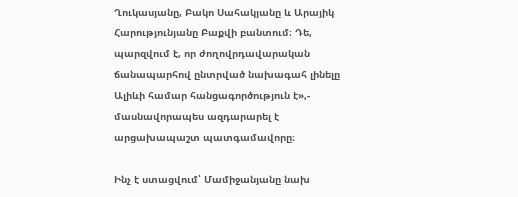Ղուկասյանը, Բակո Սահակյանը և Արայիկ Հարությունյանը Բաքվի բանտում։ Դե, պարզվում է, որ ժողովրդավարական ճանապարհով ընտրված նախագահ լինելը Ալիևի համար հանցագործություն է»,- մասնավորապես ազդարարել է արցախապաշտ պատգամավորը։

Ինչ է ստացվում՝ Մամիջանյանը նախ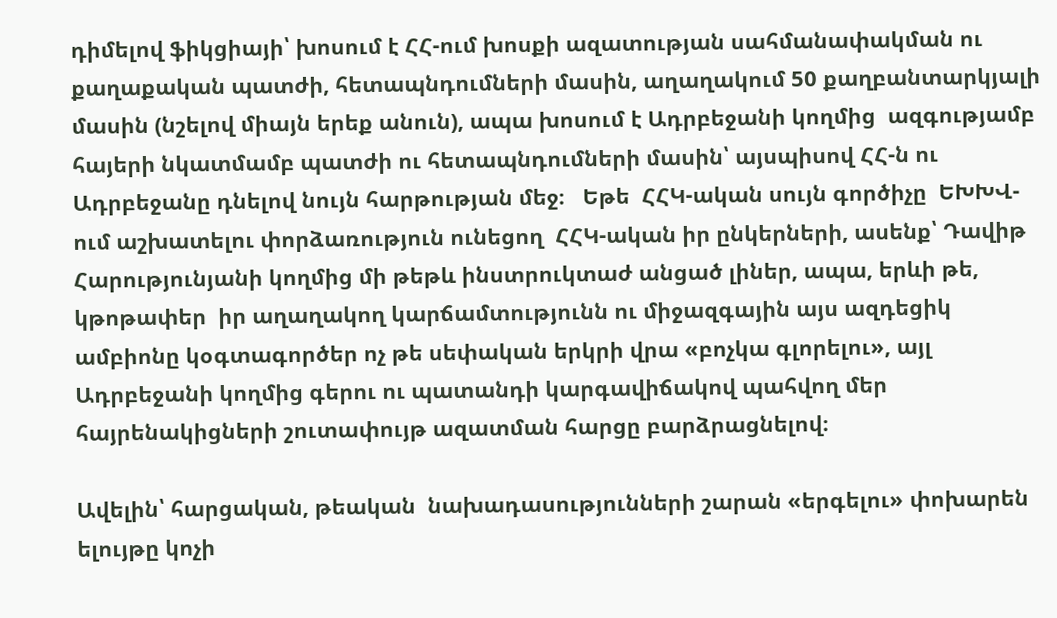դիմելով ֆիկցիայի՝ խոսում է ՀՀ-ում խոսքի ազատության սահմանափակման ու քաղաքական պատժի, հետապնդումների մասին, աղաղակում 50 քաղբանտարկյալի մասին (նշելով միայն երեք անուն), ապա խոսում է Ադրբեջանի կողմից  ազգությամբ հայերի նկատմամբ պատժի ու հետապնդումների մասին՝ այսպիսով ՀՀ-ն ու Ադրբեջանը դնելով նույն հարթության մեջ։   Եթե  ՀՀԿ-ական սույն գործիչը  ԵԽԽՎ-ում աշխատելու փորձառություն ունեցող  ՀՀԿ-ական իր ընկերների, ասենք՝ Դավիթ Հարությունյանի կողմից մի թեթև ինստրուկտաժ անցած լիներ, ապա, երևի թե, կթոթափեր  իր աղաղակող կարճամտությունն ու միջազգային այս ազդեցիկ ամբիոնը կօգտագործեր ոչ թե սեփական երկրի վրա «բոչկա գլորելու», այլ Ադրբեջանի կողմից գերու ու պատանդի կարգավիճակով պահվող մեր հայրենակիցների շուտափույթ ազատման հարցը բարձրացնելով։

Ավելին՝ հարցական, թեական  նախադասությունների շարան «երգելու» փոխարեն ելույթը կոչի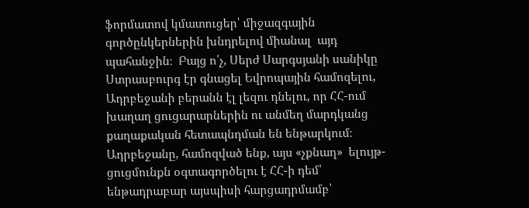ֆորմատով կմատուցեր՝ միջազգային գործընկերներին խնդրելով միանալ  այդ պահանջին։  Բայց ո՛չ, Սերժ Սարգսյանի սանիկը Ստրասբուրգ էր գնացել Եվրոպային համոզելու, Ադրբեջանի բերանն էլ լեզու դնելու, որ ՀՀ-ում խաղաղ ցուցարարներին ու անմեղ մարդկանց քաղաքական հետապնդման են ենթարկում։ Ադրբեջանը, համոզված ենք, այս «չքնաղ»  ելույթ-ցուցմունքն օգտագործելու է ՀՀ-ի դեմ՝ ենթադրաբար այսպիսի հարցադրմամբ՝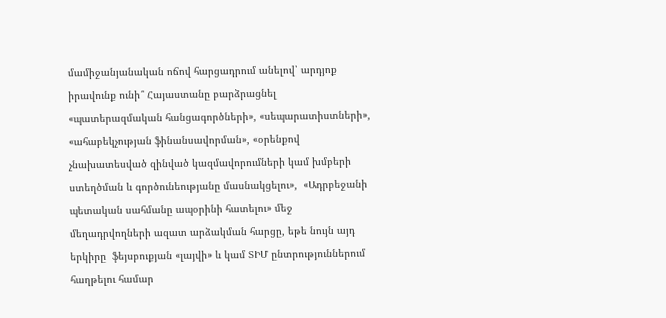մամիջանյանական ոճով հարցադրում անելով՝ արդյոք իրավունք ունի՞ Հայաստանը բարձրացնել «պատերազմական հանցագործների», «սեպարատիստների», «ահաբեկչության ֆինանսավորման», «օրենքով չնախատեսված զինված կազմավորումների կամ խմբերի ստեղծման և գործունեությանը մասնակցելու»,  «Ադրբեջանի պետական սահմանը ապօրինի հատելու» մեջ մեղադրվողների ազատ արձակման հարցը, եթե նույն այդ երկիրը  ֆեյսբուքյան «լայվի» և կամ ՏԻՄ ընտրություններում հաղթելու համար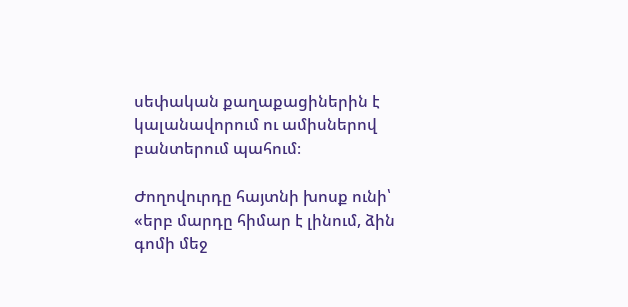սեփական քաղաքացիներին է կալանավորում ու ամիսներով բանտերում պահում։

Ժողովուրդը հայտնի խոսք ունի՝ «երբ մարդը հիմար է լինում, ձին գոմի մեջ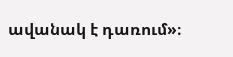ավանակ է դառում»։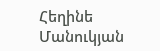Հեղինե Մանուկյան